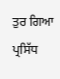ਤੁਰ ਗਿਆ ਪ੍ਰਸਿੱਧ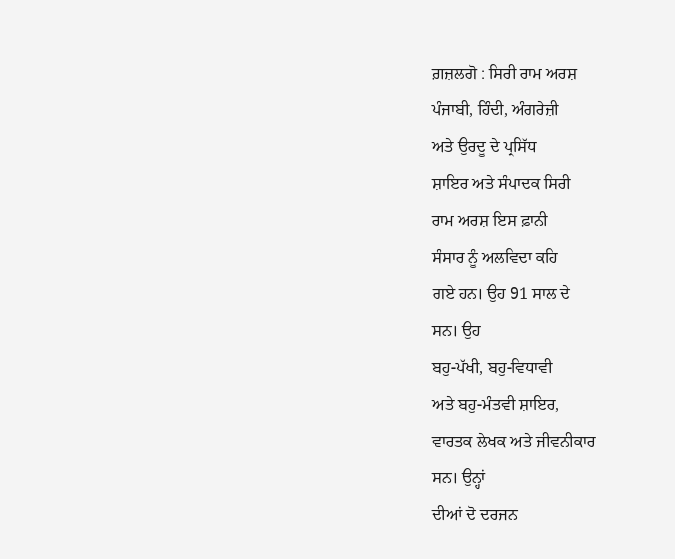ਗ਼ਜ਼ਲਗੋ : ਸਿਰੀ ਰਾਮ ਅਰਸ਼
ਪੰਜਾਬੀ, ਹਿੰਦੀ, ਅੰਗਰੇਜ਼ੀ
ਅਤੇ ਉਰਦੂ ਦੇ ਪ੍ਰਸਿੱਧ
ਸ਼ਾਇਰ ਅਤੇ ਸੰਪਾਦਕ ਸਿਰੀ
ਰਾਮ ਅਰਸ਼ ਇਸ ਫ਼ਾਨੀ
ਸੰਸਾਰ ਨੂੰ ਅਲਵਿਦਾ ਕਹਿ
ਗਏ ਹਨ। ਉਹ 91 ਸਾਲ ਦੇ
ਸਨ। ਉਹ
ਬਹੁ-ਪੱਖੀ, ਬਹੁ-ਵਿਧਾਵੀ
ਅਤੇ ਬਹੁ-ਮੰਤਵੀ ਸ਼ਾਇਰ,
ਵਾਰਤਕ ਲੇਖਕ ਅਤੇ ਜੀਵਨੀਕਾਰ
ਸਨ। ਉਨ੍ਹਾਂ
ਦੀਆਂ ਦੋ ਦਰਜਨ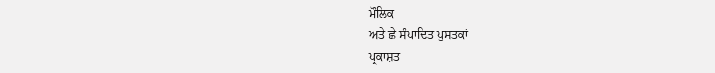ਮੌਲਿਕ
ਅਤੇ ਛੇ ਸੰਪਾਦਿਤ ਪੁਸਤਕਾਂ
ਪ੍ਰਕਾਸ਼ਤ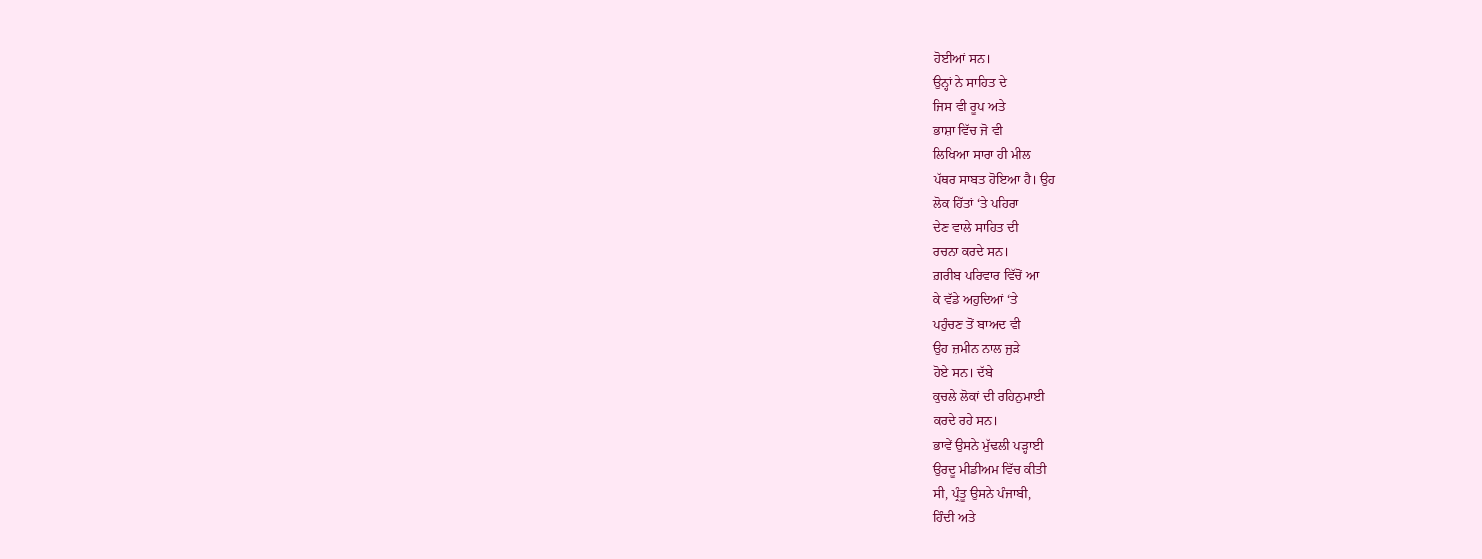ਹੋਈਆਂ ਸਨ।
ਉਨ੍ਹਾਂ ਨੇ ਸਾਹਿਤ ਦੇ
ਜਿਸ ਵੀ ਰੂਪ ਅਤੇ
ਭਾਸ਼ਾ ਵਿੱਚ ਜੋ ਵੀ
ਲਿਖਿਆ ਸਾਰਾ ਹੀ ਮੀਲ
ਪੱਥਰ ਸਾਬਤ ਹੋਇਆ ਹੈ। ਉਹ
ਲੋਕ ਹਿੱਤਾਂ ‘ਤੇ ਪਹਿਰਾ
ਦੇਣ ਵਾਲੇ ਸਾਹਿਤ ਦੀ
ਰਚਨਾ ਕਰਦੇ ਸਨ।
ਗ਼ਰੀਬ ਪਰਿਵਾਰ ਵਿੱਚੋਂ ਆ
ਕੇ ਵੱਡੇ ਅਹੁਦਿਆਂ ‘ਤੇ
ਪਹੁੰਚਣ ਤੋਂ ਬਾਅਦ ਵੀ
ਉਹ ਜ਼ਮੀਨ ਨਾਲ ਜੁੜੇ
ਹੋਏ ਸਨ। ਦੱਬੇ
ਕੁਚਲੇ ਲੋਕਾਂ ਦੀ ਰਹਿਨੁਮਾਈ
ਕਰਦੇ ਰਹੇ ਸਨ।
ਭਾਵੇਂ ਉਸਨੇ ਮੁੱਢਲੀ ਪੜ੍ਹਾਈ
ਉਰਦੂ ਮੀਡੀਅਮ ਵਿੱਚ ਕੀਤੀ
ਸੀ, ਪ੍ਰੰਤੂ ਉਸਨੇ ਪੰਜਾਬੀ,
ਹਿੰਦੀ ਅਤੇ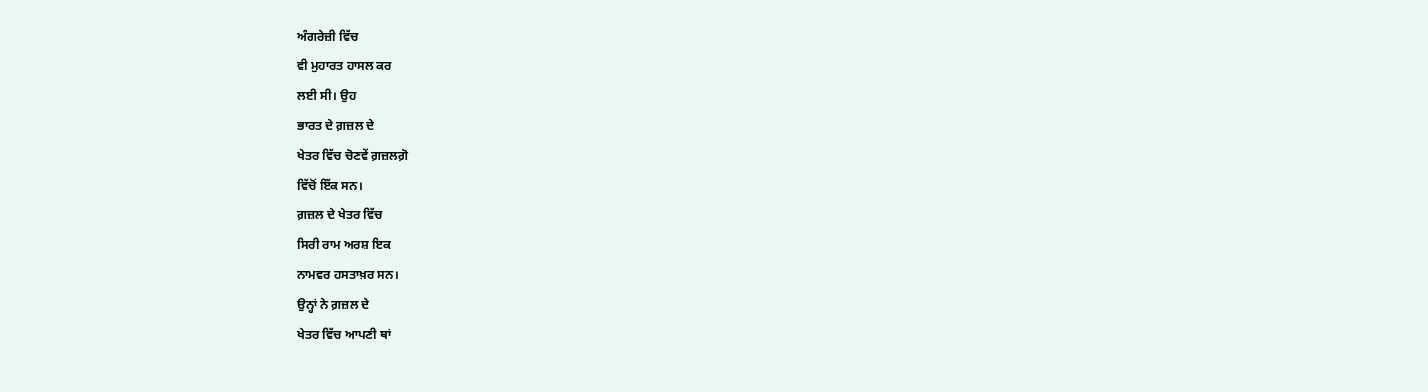ਅੰਗਰੇਜ਼ੀ ਵਿੱਚ
ਵੀ ਮੁਹਾਰਤ ਹਾਸਲ ਕਰ
ਲਈ ਸੀ। ਉਹ
ਭਾਰਤ ਦੇ ਗ਼ਜ਼ਲ ਦੇ
ਖੇਤਰ ਵਿੱਚ ਚੋਣਵੇਂ ਗ਼ਜ਼ਲਗ਼ੋ
ਵਿੱਚੋਂ ਇੱਕ ਸਨ।
ਗ਼ਜ਼ਲ ਦੇ ਖੇਤਰ ਵਿੱਚ
ਸਿਰੀ ਰਾਮ ਅਰਸ਼ ਇਕ
ਨਾਮਵਰ ਹਸਤਾਖ਼ਰ ਸਨ।
ਉਨ੍ਹਾਂ ਨੇ ਗ਼ਜ਼ਲ ਦੇ
ਖੇਤਰ ਵਿੱਚ ਆਪਣੀ ਥਾਂ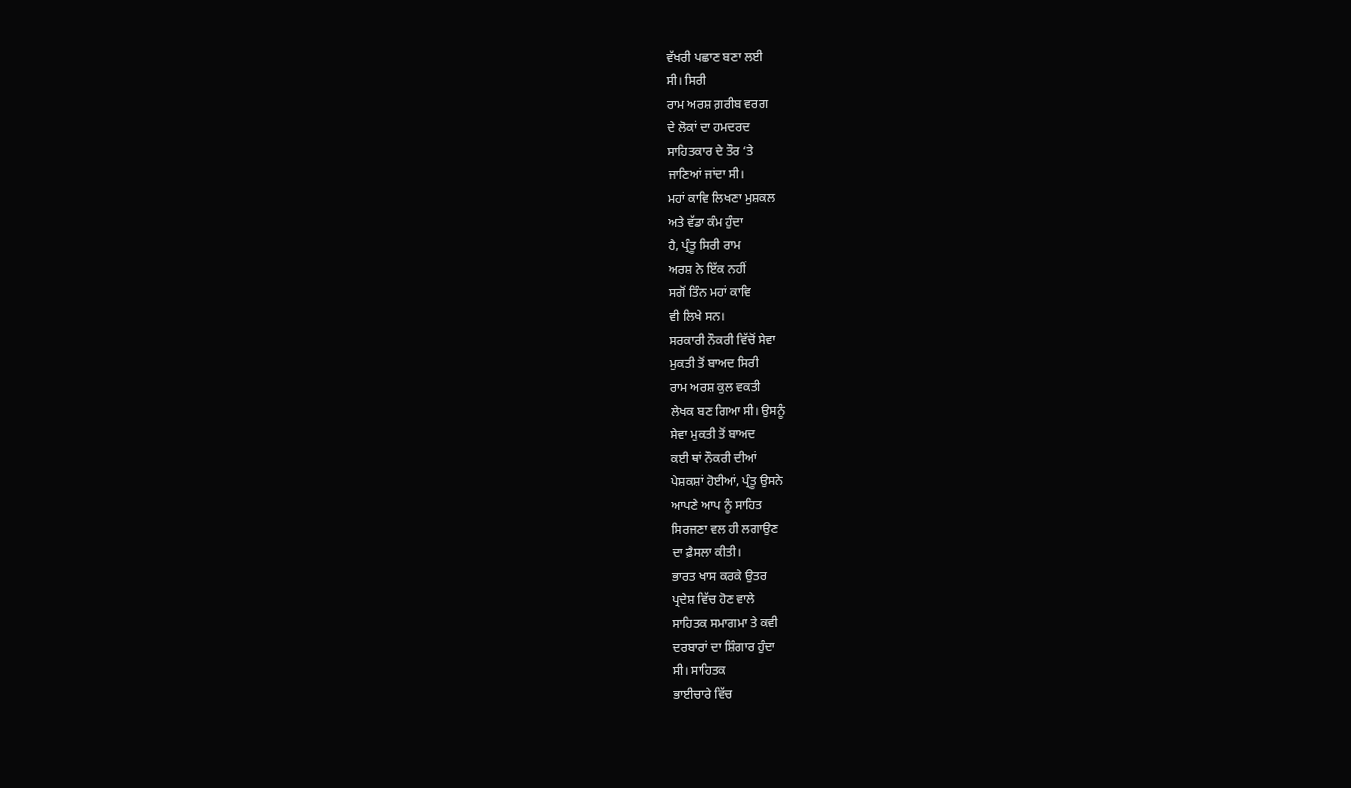ਵੱਖਰੀ ਪਛਾਣ ਬਣਾ ਲਈ
ਸੀ। ਸਿਰੀ
ਰਾਮ ਅਰਸ਼ ਗ਼ਰੀਬ ਵਰਗ
ਦੇ ਲੋਕਾਂ ਦਾ ਹਮਦਰਦ
ਸਾਹਿਤਕਾਰ ਦੇ ਤੌਰ ‘ਤੇ
ਜਾਣਿਆਂ ਜਾਂਦਾ ਸੀ।
ਮਹਾਂ ਕਾਵਿ ਲਿਖਣਾ ਮੁਸ਼ਕਲ
ਅਤੇ ਵੱਡਾ ਕੰਮ ਹੁੰਦਾ
ਹੈ, ਪ੍ਰੰਤੂ ਸਿਰੀ ਰਾਮ
ਅਰਸ਼ ਨੇ ਇੱਕ ਨਹੀਂ
ਸਗੋਂ ਤਿੰਨ ਮਹਾਂ ਕਾਵਿ
ਵੀ ਲਿਖੇ ਸਨ।
ਸਰਕਾਰੀ ਨੌਕਰੀ ਵਿੱਚੋਂ ਸੇਵਾ
ਮੁਕਤੀ ਤੋਂ ਬਾਅਦ ਸਿਰੀ
ਰਾਮ ਅਰਸ਼ ਕੁਲ ਵਕਤੀ
ਲੇਖਕ ਬਣ ਗਿਆ ਸੀ। ਉਸਨੂੰ
ਸੇਵਾ ਮੁਕਤੀ ਤੋਂ ਬਾਅਦ
ਕਈ ਥਾਂ ਨੌਕਰੀ ਦੀਆਂ
ਪੇਸ਼ਕਸ਼ਾਂ ਹੋਈਆਂ, ਪ੍ਰੰਤੂ ਉਸਨੇ
ਆਪਣੇ ਆਪ ਨੂੰ ਸਾਹਿਤ
ਸਿਰਜਣਾ ਵਲ ਹੀ ਲਗਾਉਣ
ਦਾ ਫ਼ੈਸਲਾ ਕੀਤੀ।
ਭਾਰਤ ਖਾਸ ਕਰਕੇ ਉਤਰ
ਪ੍ਰਦੇਸ਼ ਵਿੱਚ ਹੋਣ ਵਾਲੇ
ਸਾਹਿਤਕ ਸਮਾਗਮਾ ਤੇ ਕਵੀ
ਦਰਬਾਰਾਂ ਦਾ ਸ਼ਿੰਗਾਰ ਹੁੰਦਾ
ਸੀ। ਸਾਹਿਤਕ
ਭਾਈਚਾਰੇ ਵਿੱਚ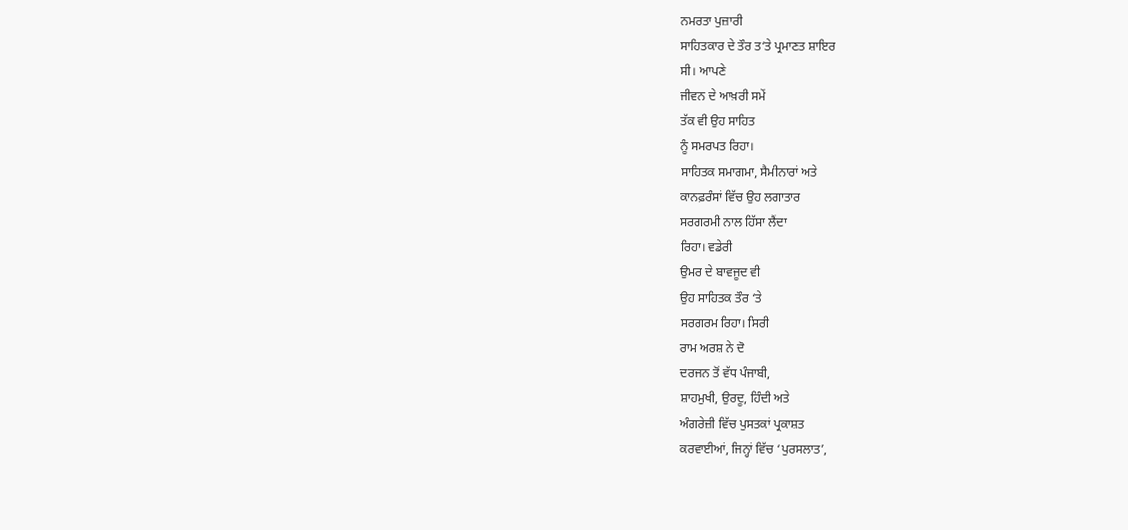ਨਮਰਤਾ ਪੁਜ਼ਾਰੀ
ਸਾਹਿਤਕਾਰ ਦੇ ਤੌਰ ਤ‘ਤੇ ਪ੍ਰਮਾਣਤ ਸ਼ਾਇਰ
ਸੀ। ਆਪਣੇ
ਜੀਵਨ ਦੇ ਆਖ਼ਰੀ ਸਮੇਂ
ਤੱਕ ਵੀ ਉਹ ਸਾਹਿਤ
ਨੂੰ ਸਮਰਪਤ ਰਿਹਾ।
ਸਾਹਿਤਕ ਸਮਾਗਮਾ, ਸੈਮੀਨਾਰਾਂ ਅਤੇ
ਕਾਨਫ਼ਰੰਸਾਂ ਵਿੱਚ ਉਹ ਲਗਾਤਾਰ
ਸਰਗਰਮੀ ਨਾਲ ਹਿੱਸਾ ਲੈਂਦਾ
ਰਿਹਾ। ਵਡੇਰੀ
ਉਮਰ ਦੇ ਬਾਵਜੂਦ ਵੀ
ਉਹ ਸਾਹਿਤਕ ਤੌਰ ‘ਤੇ
ਸਰਗਰਮ ਰਿਹਾ। ਸਿਰੀ
ਰਾਮ ਅਰਸ਼ ਨੇ ਦੋ
ਦਰਜਨ ਤੋਂ ਵੱਧ ਪੰਜਾਬੀ,
ਸ਼ਾਹਮੁਖੀ, ਉਰਦੂ, ਹਿੰਦੀ ਅਤੇ
ਅੰਗਰੇਜ਼ੀ ਵਿੱਚ ਪੁਸਤਕਾਂ ਪ੍ਰਕਾਸ਼ਤ
ਕਰਵਾਈਆਂ, ਜਿਨ੍ਹਾਂ ਵਿੱਚ ‘ਪੁਰਸਲਾਤ’,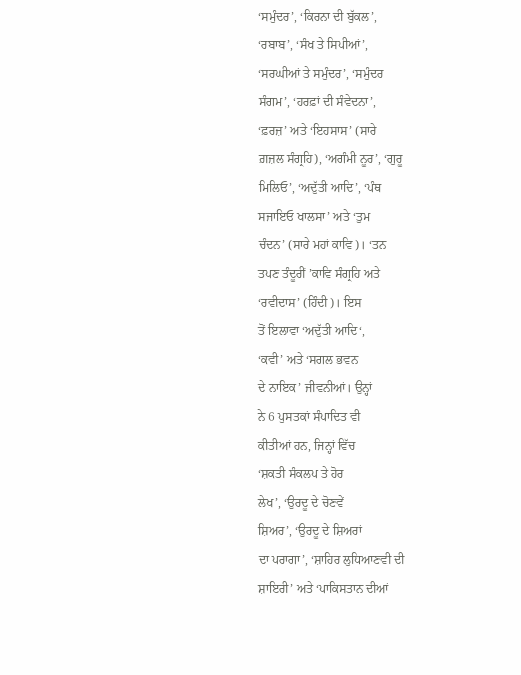‘ਸਮੁੰਦਰ’, ‘ਕਿਰਨਾ ਦੀ ਬੁੱਕਲ’,
‘ਰਬਾਬ’, ‘ਸੰਖ ਤੇ ਸਿਪੀਆਂ’,
‘ਸਰਘੀਆਂ ਤੇ ਸਮੁੰਦਰ’, ‘ਸਮੁੰਦਰ
ਸੰਗਮ’, ‘ਹਰਫ਼ਾਂ ਦੀ ਸੰਵੇਦਨਾ’,
‘ਫ਼ਰਜ਼’ ਅਤੇ ‘ਇਹਸਾਸ’ (ਸਾਰੇ
ਗ਼ਜ਼ਲ ਸੰਗ੍ਰਹਿ), ‘ਅਗੰਮੀ ਨੂਰ’, ‘ਗੁਰੂ
ਮਿਲਿਓ’, ‘ਅਦੁੱਤੀ ਆਦਿ’, ‘ਪੰਥ
ਸਜਾਇਓ ਖਾਲਸਾ’ ਅਤੇ ‘ਤੁਮ
ਚੰਦਨ’ (ਸਾਰੇ ਮਹਾਂ ਕਾਵਿ)। ‘ਤਨ
ਤਪਣ ਤੰਦੂਰੀਂ ’ਕਾਵਿ ਸੰਗ੍ਰਹਿ ਅਤੇ
‘ਰਵੀਦਾਸ’ (ਹਿੰਦੀ)। ਇਸ
ਤੋਂ ਇਲਾਵਾ ‘ਅਦੁੱਤੀ ਆਦਿ‘,
‘ਕਵੀ’ ਅਤੇ ‘ਸਗਲ ਭਵਨ
ਦੇ ਨਾਇਕ’ ਜੀਵਨੀਆਂ। ਉਨ੍ਹਾਂ
ਨੇ 6 ਪੁਸਤਕਾਂ ਸੰਪਾਦਿਤ ਵੀ
ਕੀਤੀਆਂ ਹਨ, ਜਿਨ੍ਹਾਂ ਵਿੱਚ
‘ਸ਼ਕਤੀ ਸੰਕਲਪ ਤੇ ਹੋਰ
ਲੇਖ’, ‘ਉਰਦੂ ਦੇ ਚੋਣਵੇਂ
ਸ਼ਿਅਰ’, ‘ਉਰਦੂ ਦੇ ਸ਼ਿਅਰਾਂ
ਦਾ ਪਰਾਗਾ’, ‘ਸ਼ਾਹਿਰ ਲੁਧਿਆਣਵੀ ਦੀ
ਸ਼ਾਇਰੀ’ ਅਤੇ ‘ਪਾਕਿਸਤਾਨ ਦੀਆਂ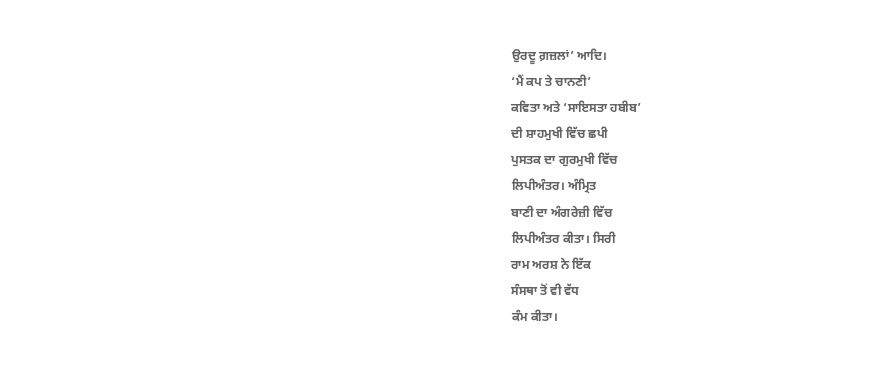ਉਰਦੂ ਗ਼ਜ਼ਲਾਂ’ ਆਦਿ।
‘ਮੈਂ ਕਪ ਤੇ ਚਾਨਣੀ’
ਕਵਿਤਾ ਅਤੇ ‘ਸਾਇਸਤਾ ਹਬੀਬ’
ਦੀ ਸ਼ਾਹਮੁਖੀ ਵਿੱਚ ਛਪੀ
ਪੁਸਤਕ ਦਾ ਗੁਰਮੁਖੀ ਵਿੱਚ
ਲਿਪੀਅੰਤਰ। ਅੰਮ੍ਰਿਤ
ਬਾਣੀ ਦਾ ਅੰਗਰੇਜ਼ੀ ਵਿੱਚ
ਲਿਪੀਅੰਤਰ ਕੀਤਾ। ਸਿਰੀ
ਰਾਮ ਅਰਸ਼ ਨੇ ਇੱਕ
ਸੰਸਥਾ ਤੋਂ ਵੀ ਵੱਧ
ਕੰਮ ਕੀਤਾ।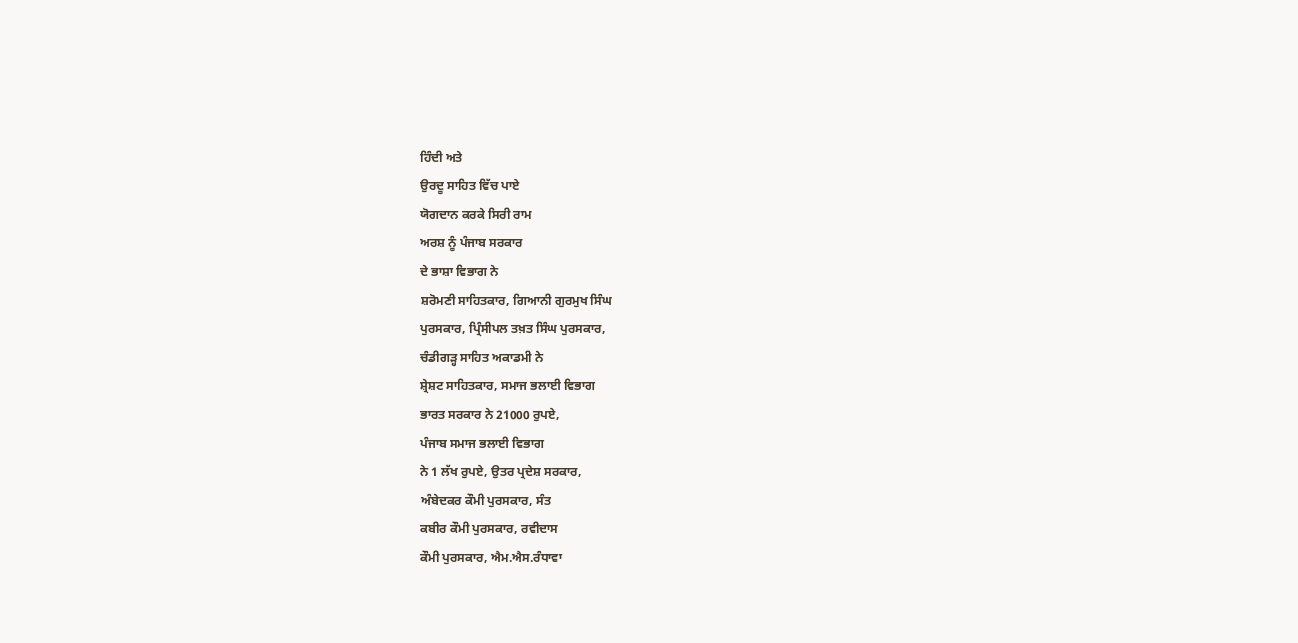ਹਿੰਦੀ ਅਤੇ
ਉਰਦੂ ਸਾਹਿਤ ਵਿੱਚ ਪਾਏ
ਯੋਗਦਾਨ ਕਰਕੇ ਸਿਰੀ ਰਾਮ
ਅਰਸ਼ ਨੂੰ ਪੰਜਾਬ ਸਰਕਾਰ
ਦੇ ਭਾਸ਼ਾ ਵਿਭਾਗ ਨੇ
ਸ਼ਰੋਮਣੀ ਸਾਹਿਤਕਾਰ, ਗਿਆਨੀ ਗੁਰਮੁਖ ਸਿੰਘ
ਪੁਰਸਕਾਰ, ਪ੍ਰਿੰਸੀਪਲ ਤਖ਼ਤ ਸਿੰਘ ਪੁਰਸਕਾਰ,
ਚੰਡੀਗੜ੍ਹ ਸਾਹਿਤ ਅਕਾਡਮੀ ਨੇ
ਸ਼੍ਰੇਸ਼ਟ ਸਾਹਿਤਕਾਰ, ਸਮਾਜ ਭਲਾਈ ਵਿਭਾਗ
ਭਾਰਤ ਸਰਕਾਰ ਨੇ 21000 ਰੁਪਏ,
ਪੰਜਾਬ ਸਮਾਜ ਭਲਾਈ ਵਿਭਾਗ
ਨੇ 1 ਲੱਖ ਰੁਪਏ, ਉਤਰ ਪ੍ਰਦੇਸ਼ ਸਰਕਾਰ,
ਅੰਬੇਦਕਰ ਕੌਮੀ ਪੁਰਸਕਾਰ, ਸੰਤ
ਕਬੀਰ ਕੌਮੀ ਪੁਰਸਕਾਰ, ਰਵੀਦਾਸ
ਕੌਮੀ ਪੁਰਸਕਾਰ, ਐਮ.ਐਸ.ਰੰਧਾਵਾ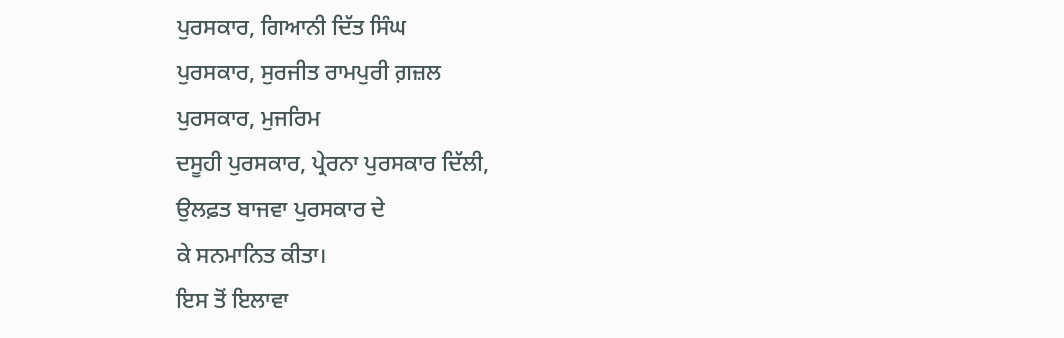ਪੁਰਸਕਾਰ, ਗਿਆਨੀ ਦਿੱਤ ਸਿੰਘ
ਪੁਰਸਕਾਰ, ਸੁਰਜੀਤ ਰਾਮਪੁਰੀ ਗ਼ਜ਼ਲ
ਪੁਰਸਕਾਰ, ਮੁਜਰਿਮ
ਦਸੂਹੀ ਪੁਰਸਕਾਰ, ਪ੍ਰੇਰਨਾ ਪੁਰਸਕਾਰ ਦਿੱਲੀ,
ਉਲਫ਼ਤ ਬਾਜਵਾ ਪੁਰਸਕਾਰ ਦੇ
ਕੇ ਸਨਮਾਨਿਤ ਕੀਤਾ।
ਇਸ ਤੋਂ ਇਲਾਵਾ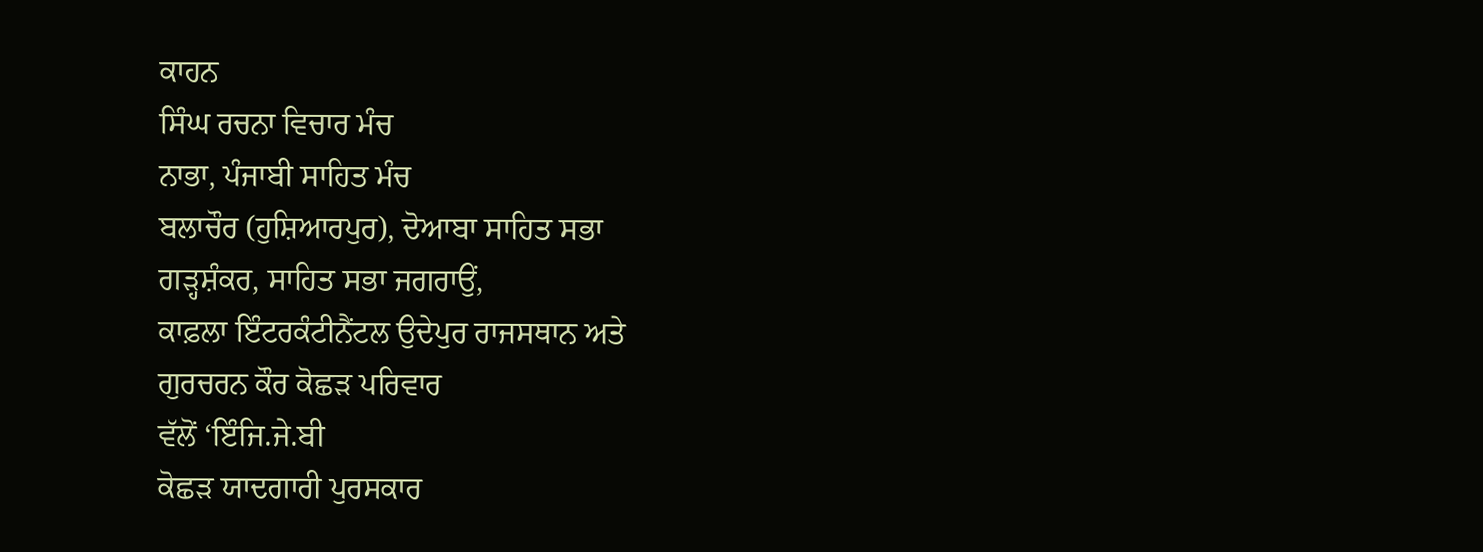ਕਾਹਨ
ਸਿੰਘ ਰਚਨਾ ਵਿਚਾਰ ਮੰਚ
ਨਾਭਾ, ਪੰਜਾਬੀ ਸਾਹਿਤ ਮੰਚ
ਬਲਾਚੌਰ (ਹੁਸ਼ਿਆਰਪੁਰ), ਦੋਆਬਾ ਸਾਹਿਤ ਸਭਾ
ਗੜ੍ਹਸ਼ੰਕਰ, ਸਾਹਿਤ ਸਭਾ ਜਗਰਾਉਂ,
ਕਾਫ਼ਲਾ ਇੰਟਰਕੰਟੀਨੈਂਟਲ ਉਦੇਪੁਰ ਰਾਜਸਥਾਨ ਅਤੇ
ਗੁਰਚਰਨ ਕੌਰ ਕੋਛੜ ਪਰਿਵਾਰ
ਵੱਲੋਂ ‘ਇੰਜਿ.ਜੇ.ਬੀ
ਕੋਛੜ ਯਾਦਗਾਰੀ ਪੁਰਸਕਾਰ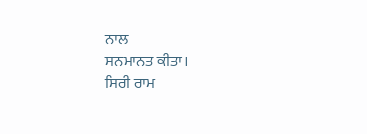ਨਾਲ
ਸਨਮਾਨਤ ਕੀਤਾ।
ਸਿਰੀ ਰਾਮ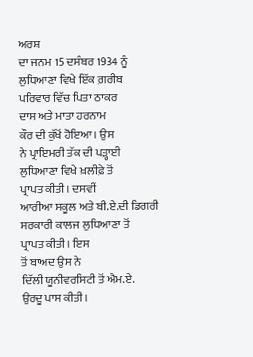ਅਰਸ਼
ਦਾ ਜਨਮ 15 ਦਸੰਬਰ 1934 ਨੂੰ
ਲੁਧਿਆਣਾ ਵਿਖੇ ਇੱਕ ਗ਼ਰੀਬ
ਪਰਿਵਾਰ ਵਿੱਚ ਪਿਤਾ ਠਾਕਰ
ਦਾਸ ਅਤੇ ਮਾਤਾ ਹਰਨਾਮ
ਕੌਰ ਦੀ ਕੁੱਖੋਂ ਹੋਇਆ। ਉਸ
ਨੇ ਪ੍ਰਾਇਮਰੀ ਤੱਕ ਦੀ ਪੜ੍ਹਾਈ
ਲੁਧਿਆਣਾ ਵਿਖੇ ਖ਼ਲੀਫ਼ੇ ਤੋਂ
ਪ੍ਰਾਪਤ ਕੀਤੀ। ਦਸਵੀਂ
ਆਰੀਆ ਸਕੂਲ ਅਤੇ ਬੀ.ਏ.ਦੀ ਡਿਗਰੀ
ਸਰਕਾਰੀ ਕਾਲਜ ਲੁਧਿਆਣਾ ਤੋਂ
ਪ੍ਰਾਪਤ ਕੀਤੀ। ਇਸ
ਤੋਂ ਬਾਅਦ ਉਸ ਨੇ
ਦਿੱਲੀ ਯੂਨੀਵਰਸਿਟੀ ਤੋਂ ਐਮ.ਏ.
ਉਰਦੂ ਪਾਸ ਕੀਤੀ।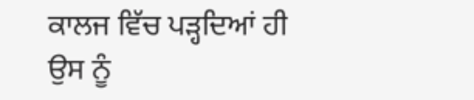ਕਾਲਜ ਵਿੱਚ ਪੜ੍ਹਦਿਆਂ ਹੀ
ਉਸ ਨੂੰ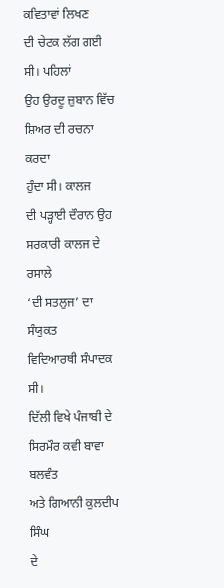ਕਵਿਤਾਵਾਂ ਲਿਖਣ
ਦੀ ਚੇਟਕ ਲੱਗ ਗਈ
ਸੀ। ਪਹਿਲਾਂ
ਉਹ ਉਰਦੂ ਜ਼ੁਬਾਨ ਵਿੱਚ
ਸ਼ਿਅਰ ਦੀ ਰਚਨਾ ਕਰਦਾ
ਹੁੰਦਾ ਸੀ। ਕਾਲਜ
ਦੀ ਪੜ੍ਹਾਈ ਦੌਰਾਨ ਉਹ
ਸਰਕਾਰੀ ਕਾਲਜ ਦੇ ਰਸਾਲੇ
‘ਦੀ ਸਤਲੁਜ’ ਦਾ ਸੰਯੁਕਤ
ਵਿਦਿਆਰਥੀ ਸੰਪਾਦਕ ਸੀ।
ਦਿੱਲੀ ਵਿਖੇ ਪੰਜਾਬੀ ਦੇ
ਸਿਰਮੌਰ ਕਵੀ ਬਾਵਾ ਬਲਵੰਤ
ਅਤੇ ਗਿਆਨੀ ਕੁਲਦੀਪ ਸਿੰਘ
ਦੇ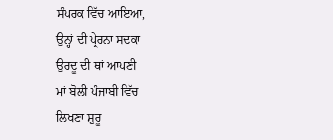ਸੰਪਰਕ ਵਿੱਚ ਆਇਆ,
ਉਨ੍ਹਾਂ ਦੀ ਪ੍ਰੇਰਨਾ ਸਦਕਾ
ਉਰਦੂ ਦੀ ਥਾਂ ਆਪਣੀ
ਮਾਂ ਬੋਲੀ ਪੰਜਾਬੀ ਵਿੱਚ
ਲਿਖਣਾ ਸ਼ੁਰੂ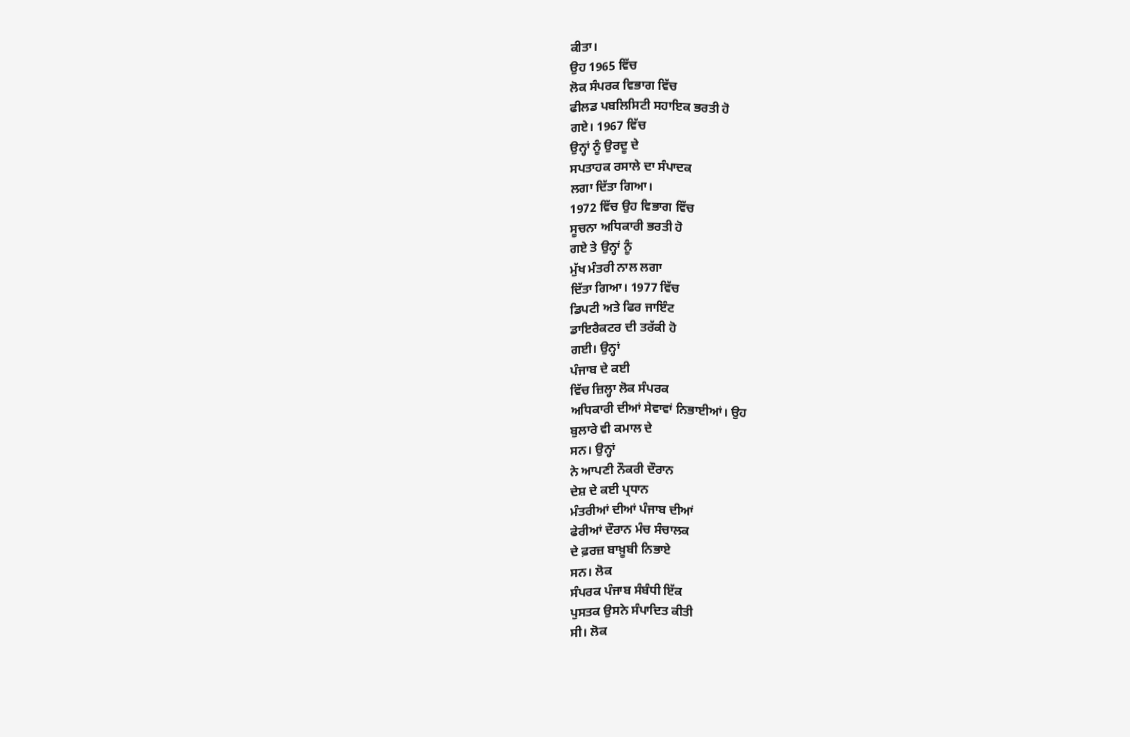ਕੀਤਾ।
ਉਹ 1965 ਵਿੱਚ
ਲੋਕ ਸੰਪਰਕ ਵਿਭਾਗ ਵਿੱਚ
ਫੀਲਡ ਪਬਲਿਸਿਟੀ ਸਹਾਇਕ ਭਰਤੀ ਹੋ
ਗਏ। 1967 ਵਿੱਚ
ਉਨ੍ਹਾਂ ਨੂੰ ਉਰਦੂ ਦੇ
ਸਪਤਾਹਕ ਰਸਾਲੇ ਦਾ ਸੰਪਾਦਕ
ਲਗਾ ਦਿੱਤਾ ਗਿਆ।
1972 ਵਿੱਚ ਉਹ ਵਿਭਾਗ ਵਿੱਚ
ਸੂਚਨਾ ਅਧਿਕਾਰੀ ਭਰਤੀ ਹੋ
ਗਏ ਤੇ ਉਨ੍ਹਾਂ ਨੂੰ
ਮੁੱਖ ਮੰਤਰੀ ਨਾਲ ਲਗਾ
ਦਿੱਤਾ ਗਿਆ। 1977 ਵਿੱਚ
ਡਿਪਟੀ ਅਤੇ ਫਿਰ ਜਾਇੰਟ
ਡਾਇਰੈਕਟਰ ਦੀ ਤਰੱਕੀ ਹੋ
ਗਈ। ਉਨ੍ਹਾਂ
ਪੰਜਾਬ ਦੇ ਕਈ
ਵਿੱਚ ਜ਼ਿਲ੍ਹਾ ਲੋਕ ਸੰਪਰਕ
ਅਧਿਕਾਰੀ ਦੀਆਂ ਸੇਵਾਵਾਂ ਨਿਭਾਈਆਂ। ਉਹ
ਬੁਲਾਰੇ ਵੀ ਕਮਾਲ ਦੇ
ਸਨ। ਉਨ੍ਹਾਂ
ਨੇ ਆਪਣੀ ਨੌਕਰੀ ਦੌਰਾਨ
ਦੇਸ਼ ਦੇ ਕਈ ਪ੍ਰਧਾਨ
ਮੰਤਰੀਆਂ ਦੀਆਂ ਪੰਜਾਬ ਦੀਆਂ
ਫੇਰੀਆਂ ਦੌਰਾਨ ਮੰਚ ਸੰਚਾਲਕ
ਦੇ ਫ਼ਰਜ਼ ਬਾਖ਼ੂਬੀ ਨਿਭਾਏ
ਸਨ। ਲੋਕ
ਸੰਪਰਕ ਪੰਜਾਬ ਸੰਬੰਧੀ ਇੱਕ
ਪੁਸਤਕ ਉਸਨੇ ਸੰਪਾਦਿਤ ਕੀਤੀ
ਸੀ। ਲੋਕ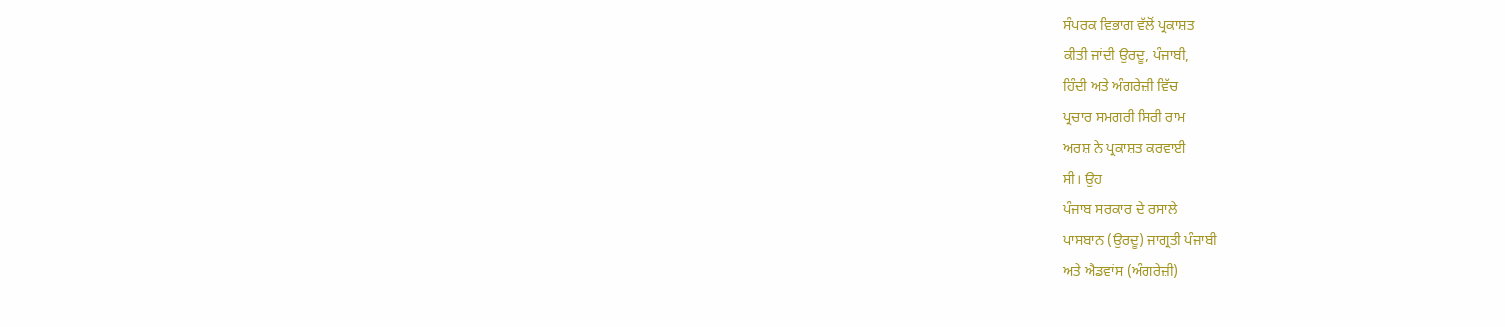ਸੰਪਰਕ ਵਿਭਾਗ ਵੱਲੋਂ ਪ੍ਰਕਾਸ਼ਤ
ਕੀਤੀ ਜਾਂਦੀ ਉਰਦੂ, ਪੰਜਾਬੀ,
ਹਿੰਦੀ ਅਤੇ ਅੰਗਰੇਜ਼ੀ ਵਿੱਚ
ਪ੍ਰਚਾਰ ਸਮਗਰੀ ਸਿਰੀ ਰਾਮ
ਅਰਸ਼ ਨੇ ਪ੍ਰਕਾਸ਼ਤ ਕਰਵਾਈ
ਸੀ। ਉਹ
ਪੰਜਾਬ ਸਰਕਾਰ ਦੇ ਰਸਾਲੇ
ਪਾਸਬਾਨ (ਉਰਦੂ) ਜਾਗ੍ਰਤੀ ਪੰਜਾਬੀ
ਅਤੇ ਐਡਵਾਂਸ (ਅੰਗਰੇਜ਼ੀ)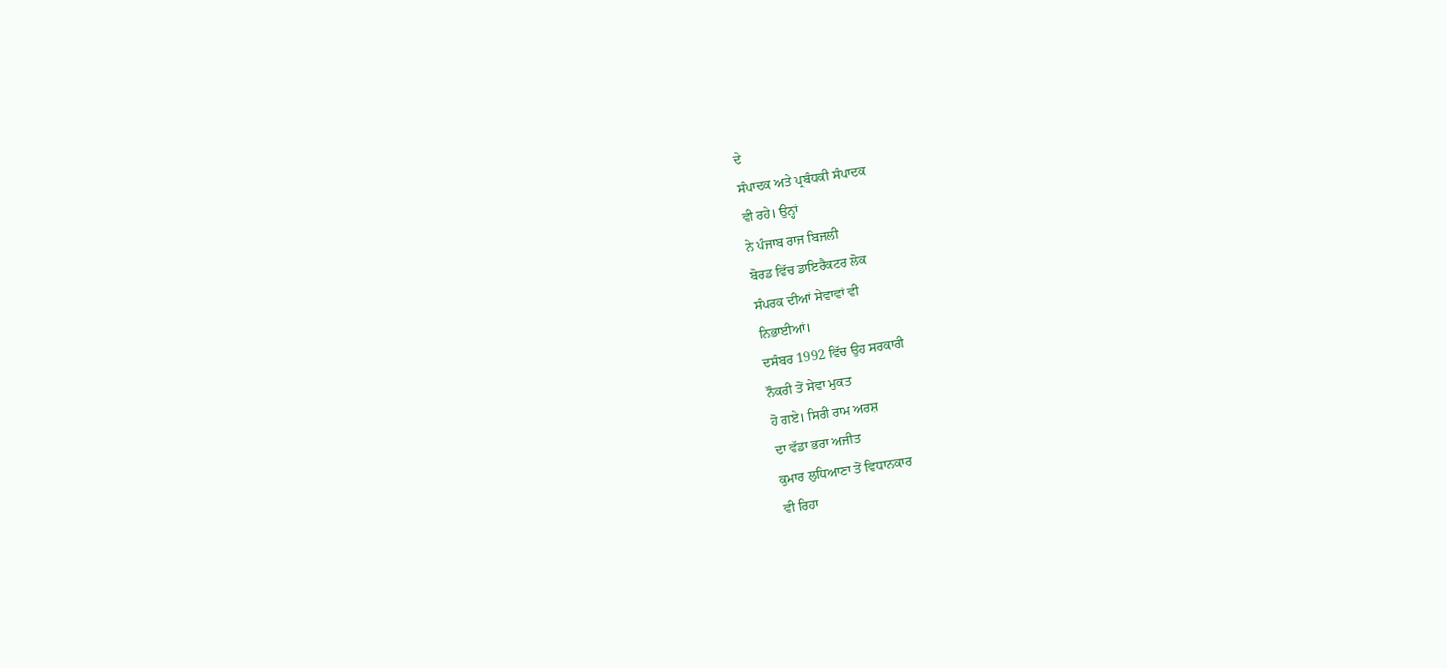ਦੇ
ਸੰਪਾਦਕ ਅਤੇ ਪ੍ਰਬੰਧਕੀ ਸੰਪਾਦਕ
ਵੀ ਰਹੇ। ਉਨ੍ਹਾਂ
ਨੇ ਪੰਜਾਬ ਰਾਜ ਬਿਜਲੀ
ਬੋਰਡ ਵਿੱਚ ਡਾਇਰੈਕਟਰ ਲੋਕ
ਸੰਪਰਕ ਦੀਆਂ ਸੇਵਾਵਾਂ ਵੀ
ਨਿਭਾਈਆਂ।
ਦਸੰਬਰ 1992 ਵਿੱਚ ਉਹ ਸਰਕਾਰੀ
ਨੌਕਰੀ ਤੋਂ ਸੇਵਾ ਮੁਕਤ
ਹੋ ਗਏ। ਸਿਰੀ ਰਾਮ ਅਰਸ਼
ਦਾ ਵੱਡਾ ਭਰਾ ਅਜੀਤ
ਕੁਮਾਰ ਲੁਧਿਆਣਾ ਤੋਂ ਵਿਧਾਨਕਾਰ
ਵੀ ਰਿਹਾ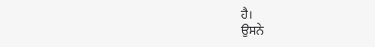ਹੈ।
ਉਸਨੇ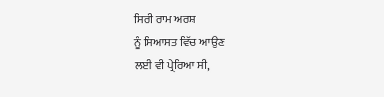ਸਿਰੀ ਰਾਮ ਅਰਸ਼
ਨੂੰ ਸਿਆਸਤ ਵਿੱਚ ਆਉਣ
ਲਈ ਵੀ ਪ੍ਰੇਰਿਆ ਸੀ,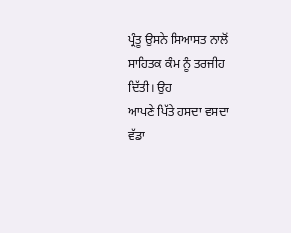ਪ੍ਰੰਤੂ ਉਸਨੇ ਸਿਆਸਤ ਨਾਲੋਂ
ਸਾਹਿਤਕ ਕੰਮ ਨੂੰ ਤਰਜੀਹ
ਦਿੱਤੀ। ਉਹ
ਆਪਣੇ ਪਿੱਤੇ ਹਸਦਾ ਵਸਦਾ
ਵੱਡਾ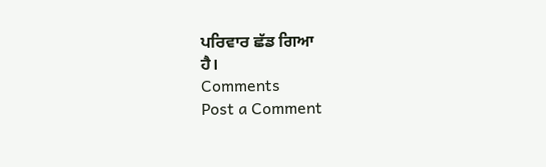ਪਰਿਵਾਰ ਛੱਡ ਗਿਆ
ਹੈ।
Comments
Post a Comment